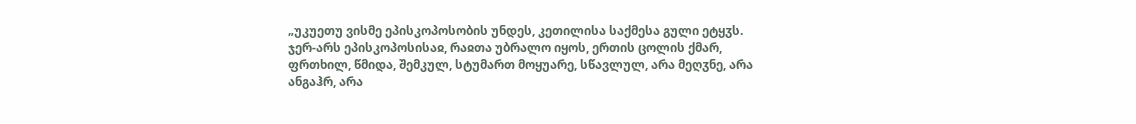„უკუეთუ ვისმე ეპისკოპოსობის უნდეს, კეთილისა საქმესა გული ეტყჳს. ჯერ-არს ეპისკოპოსისაჲ, რაჲთა უბრალო იყოს, ერთის ცოლის ქმარ, ფრთხილ, წმიდა, შემკულ, სტუმართ მოყუარე, სწავლულ, არა მეღჳნე, არა ანგაჰრ, არა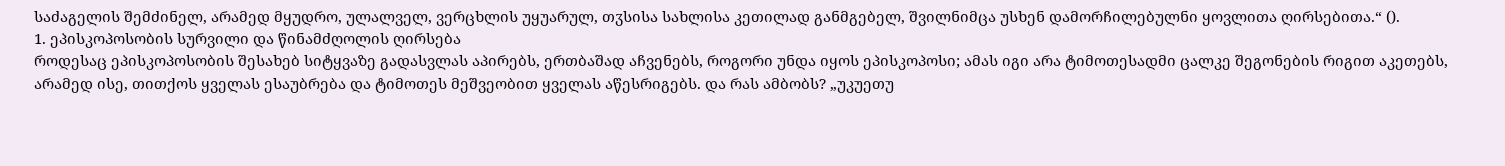საძაგელის შემძინელ, არამედ მყუდრო, ულალველ, ვერცხლის უყუარულ, თჳსისა სახლისა კეთილად განმგებელ, შვილნიმცა უსხენ დამორჩილებულნი ყოვლითა ღირსებითა.“ ().
1. ეპისკოპოსობის სურვილი და წინამძღოლის ღირსება
როდესაც ეპისკოპოსობის შესახებ სიტყვაზე გადასვლას აპირებს, ერთბაშად აჩვენებს, როგორი უნდა იყოს ეპისკოპოსი; ამას იგი არა ტიმოთესადმი ცალკე შეგონების რიგით აკეთებს, არამედ ისე, თითქოს ყველას ესაუბრება და ტიმოთეს მეშვეობით ყველას აწესრიგებს. და რას ამბობს? „უკუეთუ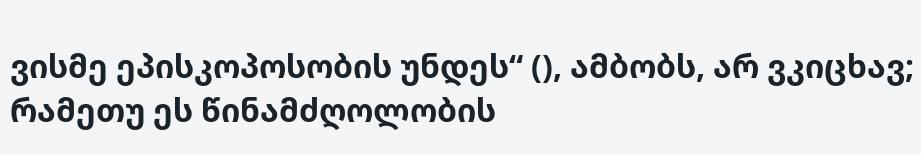ვისმე ეპისკოპოსობის უნდეს“ (), ამბობს, არ ვკიცხავ; რამეთუ ეს წინამძღოლობის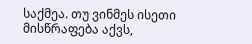საქმეა. თუ ვინმეს ისეთი მისწრაფება აქვს,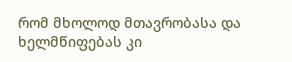რომ მხოლოდ მთავრობასა და ხელმწიფებას კი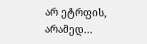არ ეტრფის, არამედ...